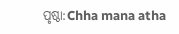ପୃଷ୍ଠା:Chha mana atha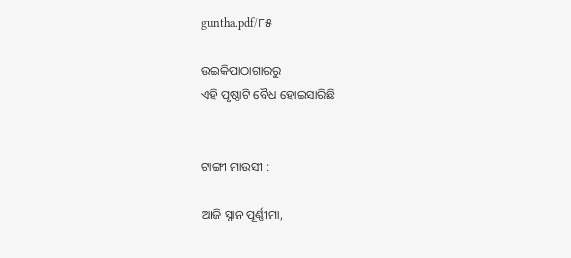guntha.pdf/୮୫

ଉଇକିପାଠାଗାର‌ରୁ
ଏହି ପୃଷ୍ଠାଟି ବୈଧ ହୋଇସାରିଛି


ଟାଙ୍ଗୀ ମାଉସୀ :

ଆଜି ସ୍ନାନ ପୂର୍ଣ୍ଣୀମା,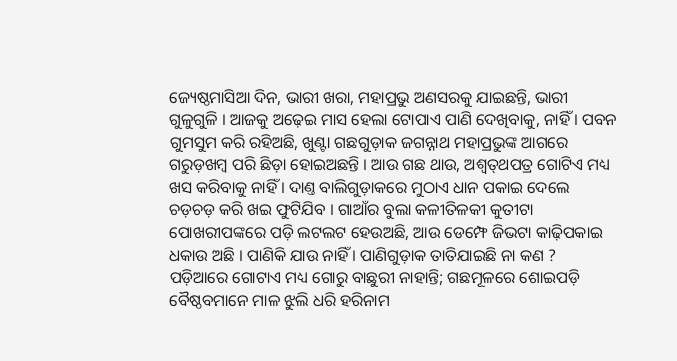ଜ୍ୟେଷ୍ଠମାସିଆ ଦିନ, ଭାରୀ ଖରା, ମହାପ୍ରଭୁ ଅଣସରକୁ ଯାଇଛନ୍ତି, ଭାରୀ ଗୁଳୁଗୁଳି । ଆଜକୁ ଅଢ଼େଇ ମାସ ହେଲା ଟୋପାଏ ପାଣି ଦେଖିବାକୁ, ନାହିଁ । ପବନ ଗୁମସୁମ କରି ରହିଅଛି, ଖୁଣ୍ଟା ଗଛଗୁଡ଼ାକ ଜଗନ୍ନାଥ ମହାପ୍ରଭୁଙ୍କ ଆଗରେ ଗରୁଡ଼ଖମ୍ବ ପରି ଛିଡ଼ା ହୋଇଅଛନ୍ତି । ଆଉ ଗଛ ଥାଉ, ଅଶ୍ୱତ୍‌ଥପତ୍ର ଗୋଟିଏ ମଧ୍ୟ ଖସ କରିବାକୁ ନାହିଁ । ଦାଣ୍ତ ବାଲିଗୁଡ଼ାକରେ ମୁଠାଏ ଧାନ ପକାଇ ଦେଲେ ଚଡ଼ଚଡ଼ କରି ଖଇ ଫୁଟିଯିବ । ଗାଆଁର ବୁଲା କଳୀତିଳକୀ କୁତୀଟା ପୋଖରୀପଙ୍କରେ ପଡ଼ି ଲଟଲଟ ହେଉଅଛି, ଆଉ ଡେମ୍ଫେ ଜିଭଟା କାଢ଼ିପକାଇ ଧକାଉ ଅଛି । ପାଣିକି ଯାଉ ନାହିଁ । ପାଣିଗୁଡ଼ାକ ତାତିଯାଇଛି ନା କଣ ? ପଡ଼ିଆରେ ଗୋଟାଏ ମଧ୍ୟ ଗୋରୁ ବାଛୁରୀ ନାହାନ୍ତି; ଗଛମୂଳରେ ଶୋଇପଡ଼ି ବୈଷ୍ଠବମାନେ ମାଳ ଝୁଲି ଧରି ହରିନାମ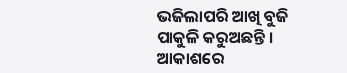ଭଜିଲାପରି ଆଖି ବୁଜି ପାକୁଳି କରୁଅଛନ୍ତି । ଆକାଶରେ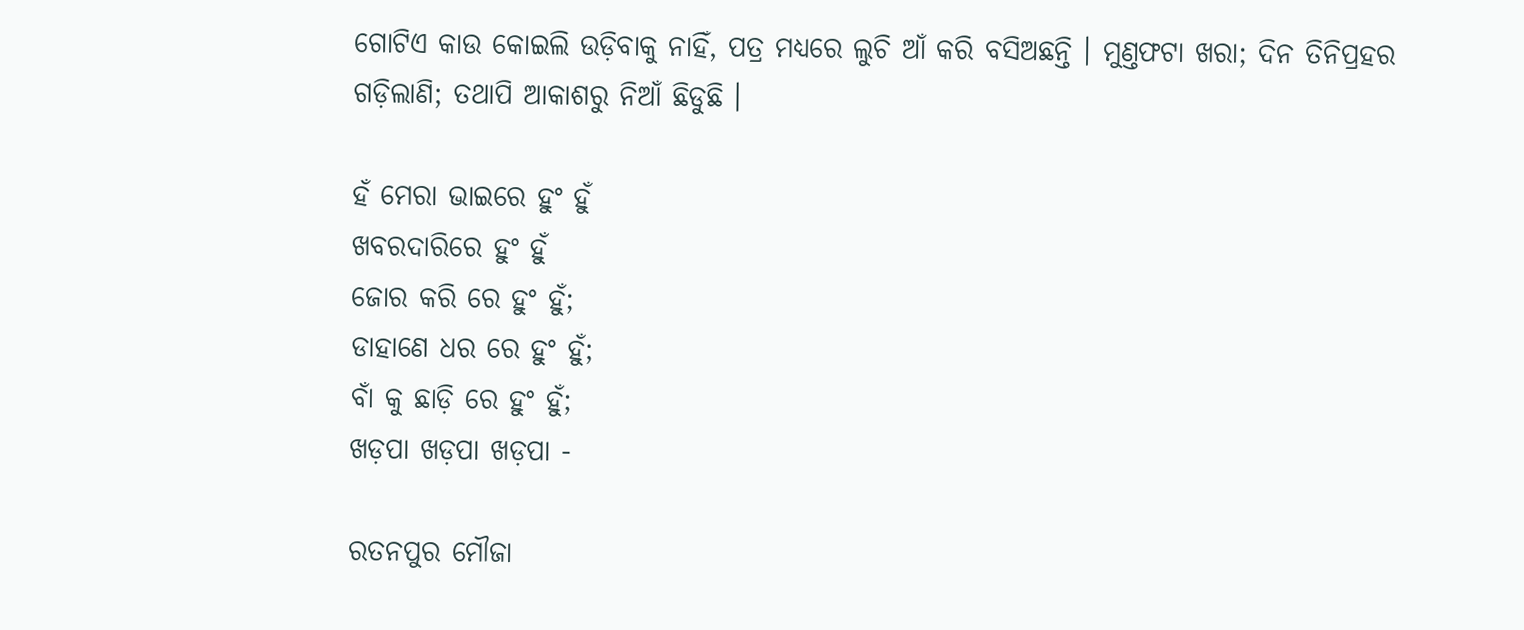ଗୋଟିଏ କାଉ କୋଇଲି ଉଡ଼ିବାକୁ ନାହିଁ, ପତ୍ର ମଧ୍ୟରେ ଲୁଚି ଆଁ କରି ବସିଅଛନ୍ତି । ମୁଣ୍ତଫଟା ଖରା; ଦିନ ତିନିପ୍ରହର ଗଡ଼ିଲାଣି; ତଥାପି ଆକାଶରୁ ନିଆଁ ଛିଡୁଛି ।

ହଁ ମେରା ଭାଇରେ ହୁଂ ହୁଁ
ଖବରଦାରିରେ ହୁଂ ହୁଁ
ଜୋର କରି ରେ ହୁଂ ହୁଁ;
ଡାହାଣେ ଧର ରେ ହୁଂ ହୁଁ;
ବାଁ କୁ ଛାଡ଼ି ରେ ହୁଂ ହୁଁ;
ଖଡ଼ପା ଖଡ଼ପା ଖଡ଼ପା -

ରତନପୁର ମୌଜା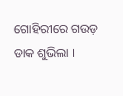ଗୋହିରୀରେ ଗଉଡ଼ ଡାକ ଶୁଭିଲା ।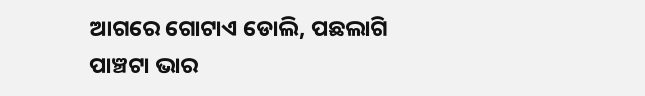ଆଗରେ ଗୋଟାଏ ଡୋଲି, ପଛଲାଗି ପାଞ୍ଚଟା ଭାର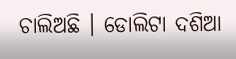ଚାଲିଅଛି । ଡୋଲିଟା ଦଶିଆ